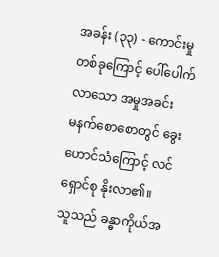အခန်း (၃၃) - ကောင်းမှုတစ်ခုကြောင့် ပေါ်ပေါက်လာသော အမှုအခင်း
မနက်စောစောတွင် ခွေးဟောင်သံကြောင့် လင်ရှောင်စု နိုးလာ၏။
သူသည် ခန္ဓာကိုယ်အ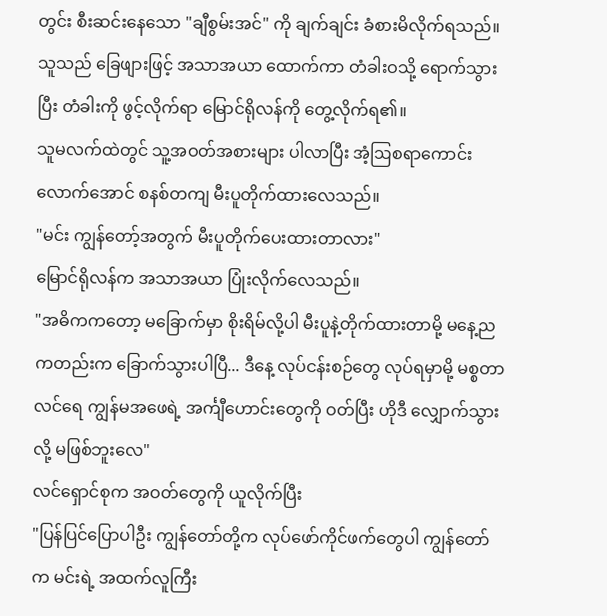တွင်း စီးဆင်းနေသော "ချီစွမ်းအင်" ကို ချက်ချင်း ခံစားမိလိုက်ရသည်။
သူသည် ခြေဖျားဖြင့် အသာအယာ ထောက်ကာ တံခါးဝသို့ ရောက်သွားပြီး တံခါးကို ဖွင့်လိုက်ရာ မြောင်ရိုလန်ကို တွေ့လိုက်ရ၏။
သူမလက်ထဲတွင် သူ့အဝတ်အစားများ ပါလာပြီး အံ့ဩစရာကောင်းလောက်အောင် စနစ်တကျ မီးပူတိုက်ထားလေသည်။
"မင်း ကျွန်တော့်အတွက် မီးပူတိုက်ပေးထားတာလား"
မြောင်ရိုလန်က အသာအယာ ပြုံးလိုက်လေသည်။
"အဓိကကတော့ မခြောက်မှာ စိုးရိမ်လို့ပါ မီးပူနဲ့တိုက်ထားတာမို့ မနေ့ညကတည်းက ခြောက်သွားပါပြီ... ဒီနေ့ လုပ်ငန်းစဉ်တွေ လုပ်ရမှာမို့ မစ္စတာလင်ရေ ကျွန်မအဖေရဲ့ အင်္ကျီဟောင်းတွေကို ဝတ်ပြီး ဟိုဒီ လျှောက်သွားလို့ မဖြစ်ဘူးလေ"
လင်ရှောင်စုက အဝတ်တွေကို ယူလိုက်ပြီး
"ပြန်ပြင်ပြောပါဦး ကျွန်တော်တို့က လုပ်ဖော်ကိုင်ဖက်တွေပါ ကျွန်တော်က မင်းရဲ့ အထက်လူကြီး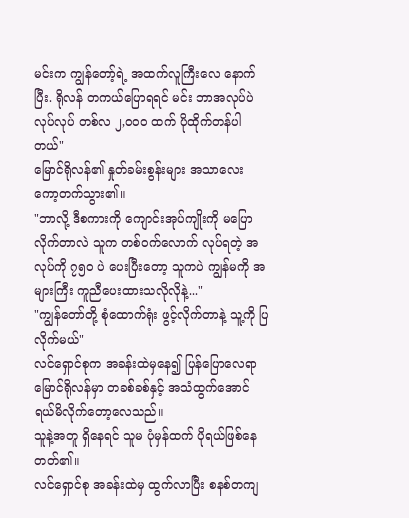မင်းက ကျွန်တော့်ရဲ့ အထက်လူကြီးလေ နောက်ပြီး. ရိုလန် တကယ်ပြောရရင် မင်း ဘာအလုပ်ပဲ လုပ်လုပ် တစ်လ ၂,၀၀၀ ထက် ပိုထိုက်တန်ပါတယ်"
မြောင်ရိုလန်၏ နှုတ်ခမ်းစွန်းများ အသာလေး ကော့တက်သွား၏။
"ဘာလို့ ဒီစကားကို ကျောင်းအုပ်ကျိုးကို မပြောလိုက်တာလဲ သူက တစ်ဝက်လောက် လုပ်ရတဲ့ အလုပ်ကို ၇၅၀ ပဲ ပေးပြီးတော့ သူကပဲ ကျွန်မကို အများကြီး ကူညီပေးထားသလိုလိုနဲ့..."
"ကျွန်တော်တို့ စုံထောက်ရုံး ဖွင့်လိုက်တာနဲ့ သူ့ကို ပြလိုက်မယ်"
လင်ရှောင်စုက အခန်းထဲမှနေ၍ ပြန်ပြောလေရာ
မြောင်ရိုလန်မှာ တခစ်ခစ်နှင့် အသံထွက်အောင် ရယ်မိလိုက်တော့လေသည်။
သူနဲ့အတူ ရှိနေရင် သူမ ပုံမှန်ထက် ပိုရယ်ဖြစ်နေတတ်၏။
လင်ရှောင်စု အခန်းထဲမှ ထွက်လာပြီး စနစ်တကျ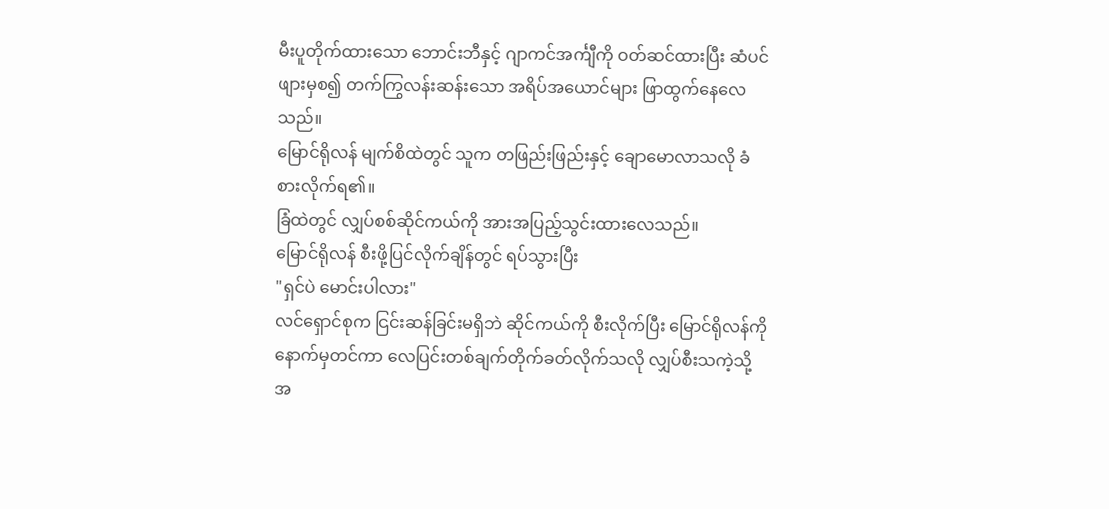မီးပူတိုက်ထားသော ဘောင်းဘီနှင့် ဂျာကင်အင်္ကျီကို ဝတ်ဆင်ထားပြီး ဆံပင်ဖျားမှစ၍ တက်ကြွလန်းဆန်းသော အရိပ်အယောင်များ ဖြာထွက်နေလေသည်။
မြောင်ရိုလန် မျက်စိထဲတွင် သူက တဖြည်းဖြည်းနှင့် ချောမောလာသလို ခံစားလိုက်ရ၏။
ခြံထဲတွင် လျှပ်စစ်ဆိုင်ကယ်ကို အားအပြည့်သွင်းထားလေသည်။
မြောင်ရိုလန် စီးဖို့ပြင်လိုက်ချိန်တွင် ရပ်သွားပြီး
"ရှင်ပဲ မောင်းပါလား"
လင်ရှောင်စုက ငြင်းဆန်ခြင်းမရှိဘဲ ဆိုင်ကယ်ကို စီးလိုက်ပြီး မြောင်ရိုလန်ကို နောက်မှတင်ကာ လေပြင်းတစ်ချက်တိုက်ခတ်လိုက်သလို လျှပ်စီးသကဲ့သို့ အ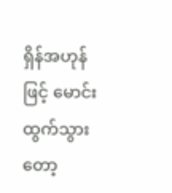ရှိန်အဟုန်ဖြင့် မောင်းထွက်သွားတော့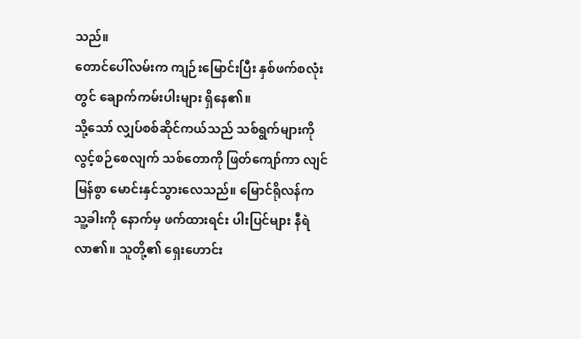သည်။
တောင်ပေါ်လမ်းက ကျဉ်းမြောင်းပြီး နှစ်ဖက်စလုံးတွင် ချောက်ကမ်းပါးများ ရှိနေ၏။
သို့သော် လျှပ်စစ်ဆိုင်ကယ်သည် သစ်ရွက်များကို လွင့်စဉ်စေလျက် သစ်တောကို ဖြတ်ကျော်ကာ လျင်မြန်စွာ မောင်းနှင်သွားလေသည်။ မြောင်ရိုလန်က သူ့ခါးကို နောက်မှ ဖက်ထားရင်း ပါးပြင်များ နီရဲလာ၏။ သူတို့၏ ရှေးဟောင်း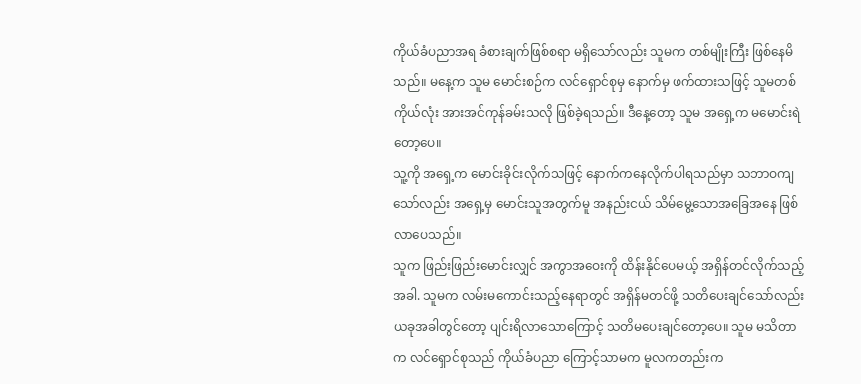ကိုယ်ခံပညာအရ ခံစားချက်ဖြစ်စရာ မရှိသော်လည်း သူမက တစ်မျိုးကြီး ဖြစ်နေမိသည်။ မနေ့က သူမ မောင်းစဉ်က လင်ရှောင်စုမှ နောက်မှ ဖက်ထားသဖြင့် သူမတစ်ကိုယ်လုံး အားအင်ကုန်ခမ်းသလို ဖြစ်ခဲ့ရသည်။ ဒီနေ့တော့ သူမ အရှေ့က မမောင်းရဲတော့ပေ။
သူ့ကို အရှေ့က မောင်းခိုင်းလိုက်သဖြင့် နောက်ကနေလိုက်ပါရသည်မှာ သဘာဝကျသော်လည်း အရှေ့မှ မောင်းသူအတွက်မူ အနည်းငယ် သိမ်မွေ့သောအခြေအနေ ဖြစ်လာပေသည်။
သူက ဖြည်းဖြည်းမောင်းလျှင် အကွာအဝေးကို ထိန်းနိုင်ပေမယ့် အရှိန်တင်လိုက်သည့်အခါ. သူမက လမ်းမကောင်းသည့်နေရာတွင် အရှိန်မတင်ဖို့ သတိပေးချင်သော်လည်း ယခုအခါတွင်တော့ ပျင်းရိလာသောကြောင့် သတိမပေးချင်တော့ပေ။ သူမ မသိတာက လင်ရှောင်စုသည် ကိုယ်ခံပညာ ကြောင့်သာမက မူလကတည်းက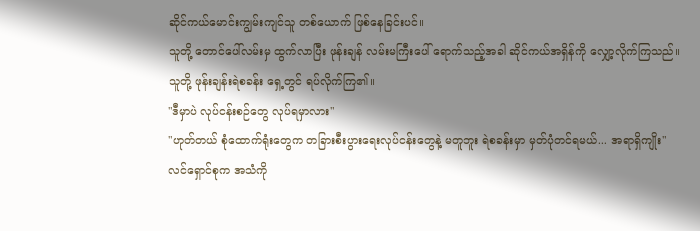ဆိုင်ကယ်မောင်းကျွမ်းကျင်သူ တစ်ယောက် ဖြစ်နေခြင်းပင်။
သူတို့ တောင်ပေါ်လမ်းမှ ထွက်လာပြီး ဖုန်းချန် လမ်းမကြီးပေါ် ရောက်သည့်အခါ ဆိုင်ကယ်အရှိန်ကို လျှော့လိုက်ကြသည်။
သူတို့ ဖုန်းချန်းရဲစခန်း ရှေ့တွင် ရပ်လိုက်ကြ၏။
"ဒီမှာပဲ လုပ်ငန်းစဉ်တွေ လုပ်ရမှာလား"
"ဟုတ်တယ် စုံထောက်ရုံးတွေက တခြားစီးပွားရေးလုပ်ငန်းတွေနဲ့ မတူဘူး ရဲစခန်းမှာ မှတ်ပုံတင်ရမယ်... အရာရှိကျိုး"
လင်ရှောင်စုက အသံကို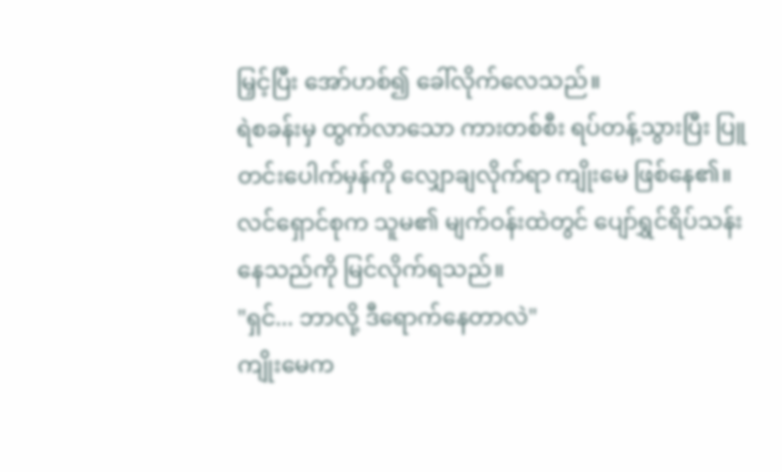မြှင့်ပြီး အော်ဟစ်၍ ခေါ်လိုက်လေသည်။
ရဲစခန်းမှ ထွက်လာသော ကားတစ်စီး ရပ်တန့်သွားပြီး ပြူတင်းပေါက်မှန်ကို လျှောချလိုက်ရာ ကျိုးမေ ဖြစ်နေ၏။
လင်ရှောင်စုက သူမ၏ မျက်ဝန်းထဲတွင် ပျော်ရွှင်ရိပ်သန်းနေသည်ကို မြင်လိုက်ရသည်။
"ရှင်... ဘာလို့ ဒီရောက်နေတာလဲ"
ကျိုးမေက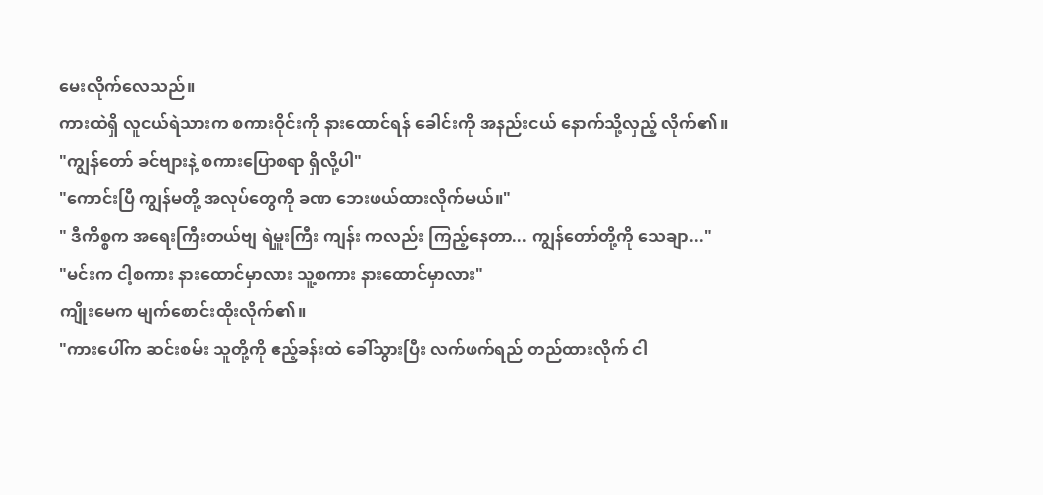မေးလိုက်လေသည်။
ကားထဲရှိ လူငယ်ရဲသားက စကားဝိုင်းကို နားထောင်ရန် ခေါင်းကို အနည်းငယ် နောက်သို့လှည့် လိုက်၏။
"ကျွန်တော် ခင်ဗျားနဲ့ စကားပြောစရာ ရှိလို့ပါ"
"ကောင်းပြီ ကျွန်မတို့ အလုပ်တွေကို ခဏ ဘေးဖယ်ထားလိုက်မယ်။"
" ဒီကိစ္စက အရေးကြီးတယ်ဗျ ရဲမှူးကြီး ကျန်း ကလည်း ကြည့်နေတာ... ကျွန်တော်တို့ကို သေချာ..."
"မင်းက ငါ့စကား နားထောင်မှာလား သူ့စကား နားထောင်မှာလား"
ကျိုးမေက မျက်စောင်းထိုးလိုက်၏။
"ကားပေါ်က ဆင်းစမ်း သူတို့ကို ဧည့်ခန်းထဲ ခေါ်သွားပြီး လက်ဖက်ရည် တည်ထားလိုက် ငါ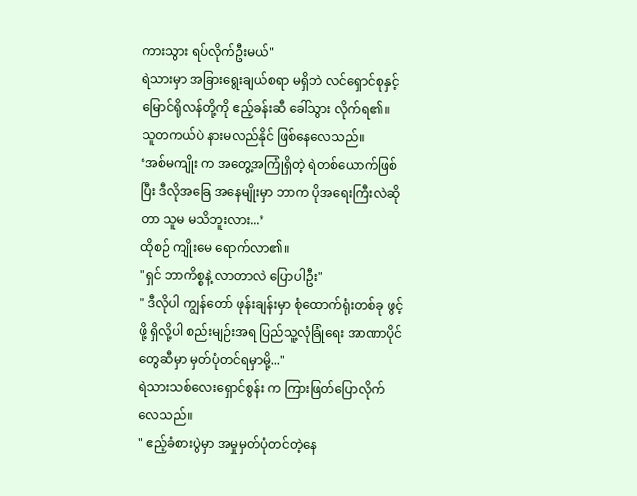ကားသွား ရပ်လိုက်ဦးမယ်"
ရဲသားမှာ အခြားရွေးချယ်စရာ မရှိဘဲ လင်ရှောင်စုနှင့် မြောင်ရိုလန်တို့ကို ဧည့်ခန်းဆီ ခေါ်သွား လိုက်ရ၏။
သူတကယ်ပဲ နားမလည်နိုင် ဖြစ်နေလေသည်။
‘အစ်မကျိုး က အတွေ့အကြုံရှိတဲ့ ရဲတစ်ယောက်ဖြစ်ပြီး ဒီလိုအခြေ အနေမျိုးမှာ ဘာက ပိုအရေးကြီးလဲဆိုတာ သူမ မသိဘူးလား...’
ထိုစဉ် ကျိုးမေ ရောက်လာ၏။
"ရှင် ဘာကိစ္စနဲ့ လာတာလဲ ပြောပါဦး"
" ဒီလိုပါ ကျွန်တော် ဖုန်းချန်းမှာ စုံထောက်ရုံးတစ်ခု ဖွင့်ဖို့ ရှိလို့ပါ စည်းမျဉ်းအရ ပြည်သူ့လုံခြုံရေး အာဏာပိုင်တွေဆီမှာ မှတ်ပုံတင်ရမှာမို့..."
ရဲသားသစ်လေးရှောင်စွန်း က ကြားဖြတ်ပြောလိုက်လေသည်။
" ဧည့်ခံစားပွဲမှာ အမှုမှတ်ပုံတင်တဲ့နေ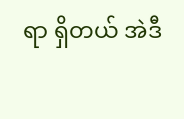ရာ ရှိတယ် အဲဒီ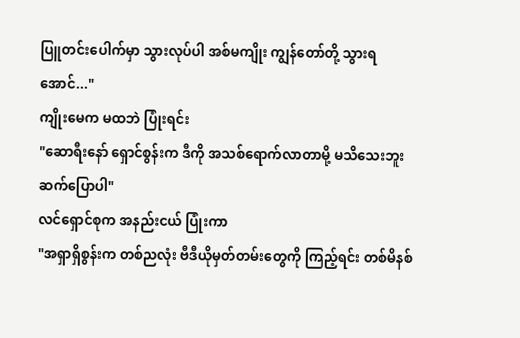ပြူတင်းပေါက်မှာ သွားလုပ်ပါ အစ်မကျိုး ကျွန်တော်တို့ သွားရအောင်..."
ကျိုးမေက မထဘဲ ပြုံးရင်း
"ဆောရီးနော် ရှောင်စွန်းက ဒီကို အသစ်ရောက်လာတာမို့ မသိသေးဘူး ဆက်ပြောပါ"
လင်ရှောင်စုက အနည်းငယ် ပြုံးကာ
"အရှာရှိစွန်းက တစ်ညလုံး ဗီဒီယိုမှတ်တမ်းတွေကို ကြည့်ရင်း တစ်မိနစ်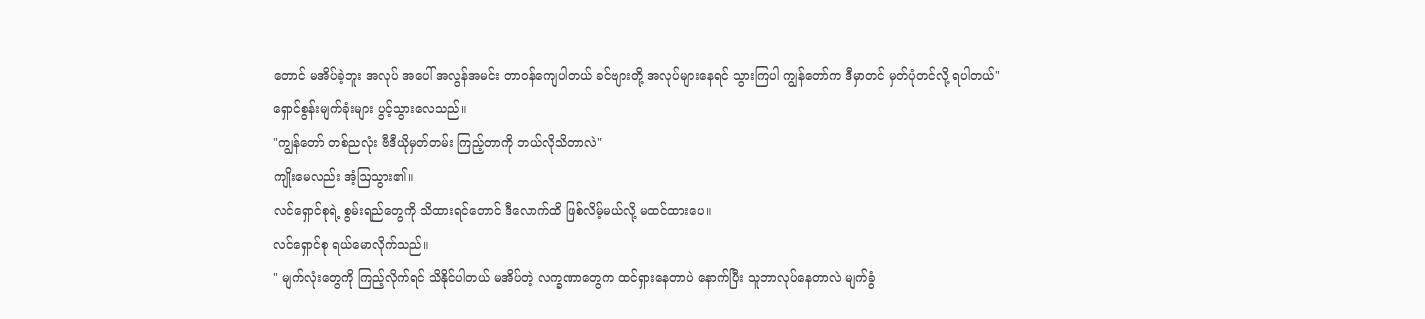တောင် မအိပ်ခဲ့ဘူး အလုပ် အပေါ် အလွန်အမင်း တာဝန်ကျေပါတယ် ခင်ဗျားတို့ အလုပ်များနေရင် သွားကြပါ ကျွန်တော်က ဒီမှာတင် မှတ်ပုံတင်လို့ ရပါတယ်"
ရှောင်စွန်းမျက်ခုံးများ ပွင့်သွားလေသည်။
"ကျွန်တော် တစ်ညလုံး ဗီဒီယိုမှတ်တမ်း ကြည့်တာကို ဘယ်လိုသိတာလဲ"
ကျိုးမေလည်း အံ့ဩသွား၏။
လင်ရှောင်စုရဲ့ စွမ်းရည်တွေကို သိထားရင်တောင် ဒီလောက်ထိ ဖြစ်လိမ့်မယ်လို့ မထင်ထားပေ။
လင်ရှောင်စု ရယ်မောလိုက်သည်။
" မျက်လုံးတွေကို ကြည့်လိုက်ရင် သိနိုင်ပါတယ် မအိပ်တဲ့ လက္ခဏာတွေက ထင်ရှားနေတာပဲ နောက်ပြီး သူဘာလုပ်နေတာလဲ မျက်ခွံ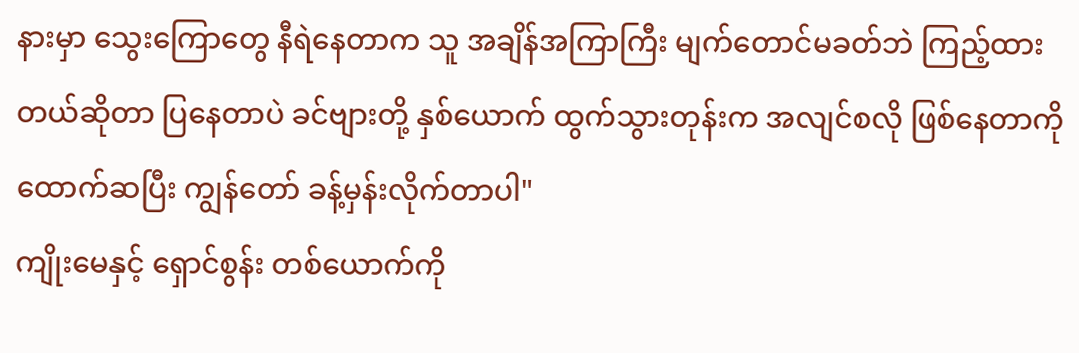နားမှာ သွေးကြောတွေ နီရဲနေတာက သူ အချိန်အကြာကြီး မျက်တောင်မခတ်ဘဲ ကြည့်ထားတယ်ဆိုတာ ပြနေတာပဲ ခင်ဗျားတို့ နှစ်ယောက် ထွက်သွားတုန်းက အလျင်စလို ဖြစ်နေတာကို ထောက်ဆပြီး ကျွန်တော် ခန့်မှန်းလိုက်တာပါ"
ကျိုးမေနှင့် ရှောင်စွန်း တစ်ယောက်ကို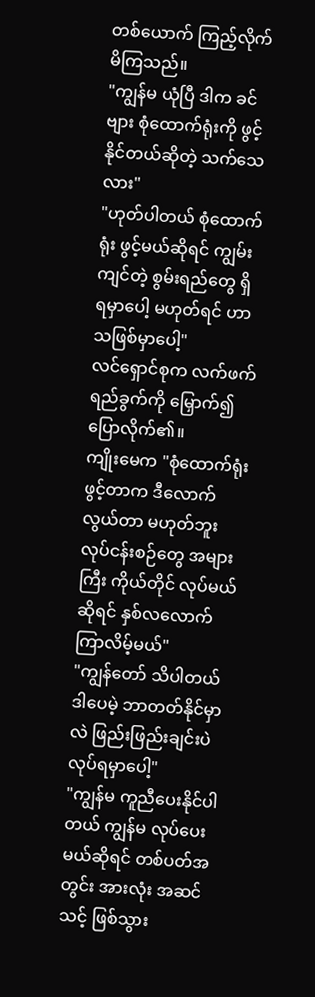တစ်ယောက် ကြည့်လိုက်မိကြသည်။
"ကျွန်မ ယုံပြီ ဒါက ခင်ဗျား စုံထောက်ရုံးကို ဖွင့်နိုင်တယ်ဆိုတဲ့ သက်သေလား"
"ဟုတ်ပါတယ် စုံထောက်ရုံး ဖွင့်မယ်ဆိုရင် ကျွမ်းကျင်တဲ့ စွမ်းရည်တွေ ရှိရမှာပေါ့ မဟုတ်ရင် ဟာသဖြစ်မှာပေါ့"
လင်ရှောင်စုက လက်ဖက်ရည်ခွက်ကို မြှောက်၍ ပြောလိုက်၏။
ကျိုးမေက "စုံထောက်ရုံး ဖွင့်တာက ဒီလောက် လွယ်တာ မဟုတ်ဘူး လုပ်ငန်းစဉ်တွေ အများကြီး ကိုယ်တိုင် လုပ်မယ်ဆိုရင် နှစ်လလောက် ကြာလိမ့်မယ်"
"ကျွန်တော် သိပါတယ် ဒါပေမဲ့ ဘာတတ်နိုင်မှာလဲ ဖြည်းဖြည်းချင်းပဲ လုပ်ရမှာပေါ့"
"ကျွန်မ ကူညီပေးနိုင်ပါတယ် ကျွန်မ လုပ်ပေးမယ်ဆိုရင် တစ်ပတ်အတွင်း အားလုံး အဆင်သင့် ဖြစ်သွား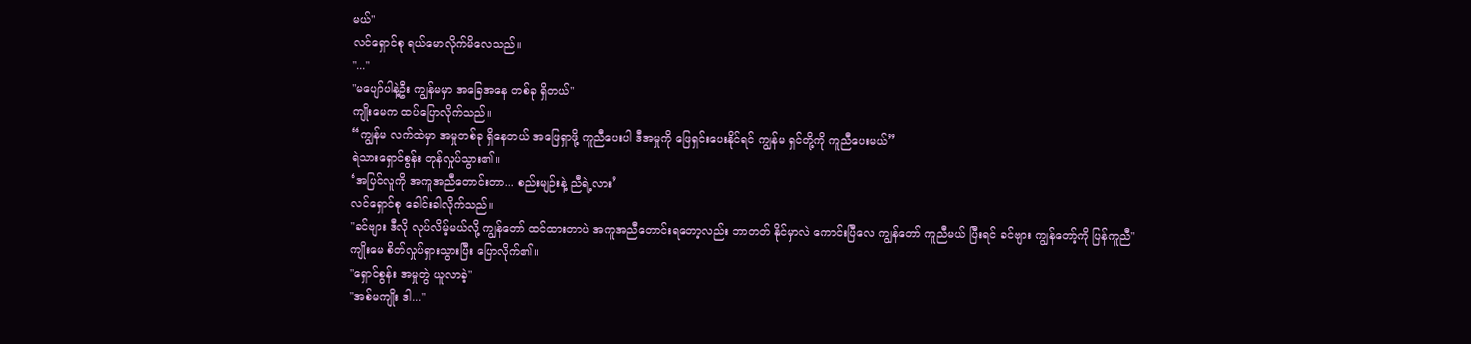မယ်"
လင်ရှောင်စု ရယ်မောလိုက်မိလေသည်။
"..."
"မပျော်ပါနဲ့ဦး ကျွန်မမှာ အခြေအနေ တစ်ခု ရှိတယ်"
ကျိုးမေက ထပ်ပြောလိုက်သည်။
“ကျွန်မ လက်ထဲမှာ အမှုတစ်ခု ရှိနေတယ် အဖြေရှာဖို့ ကူညီပေးပါ ဒီအမှုကို ဖြေရှင်းပေးနိုင်ရင် ကျွန်မ ရှင်တို့ကို ကူညီပေးမယ်”
ရဲသားရှောင်စွန်း တုန်လှုပ်သွား၏။
‘အပြင်လူကို အကူအညီတောင်းတာ... စည်းမျဉ်းနဲ့ ညီရဲ့လား’
လင်ရှောင်စု ခေါင်းခါလိုက်သည်။
"ခင်ဗျား ဒီလို လုပ်လိမ့်မယ်လို့ ကျွန်တော် ထင်ထားတာပဲ အကူအညီတောင်းရတော့လည်း ဘာတတ် နိုင်မှာလဲ ကောင်းပြီလေ ကျွန်တော် ကူညီမယ် ပြီးရင် ခင်ဗျား ကျွန်တော့်ကို ပြန်ကူညီ"
ကျိုးမေ စိတ်လှုပ်ရှားသွားပြီး ပြောလိုက်၏။
"ရှောင်စွန်း အမှုတွဲ ယူလာခဲ့"
"အစ်မကျိုး ဒါ..."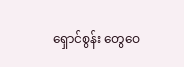ရှောင်စွန်း တွေဝေ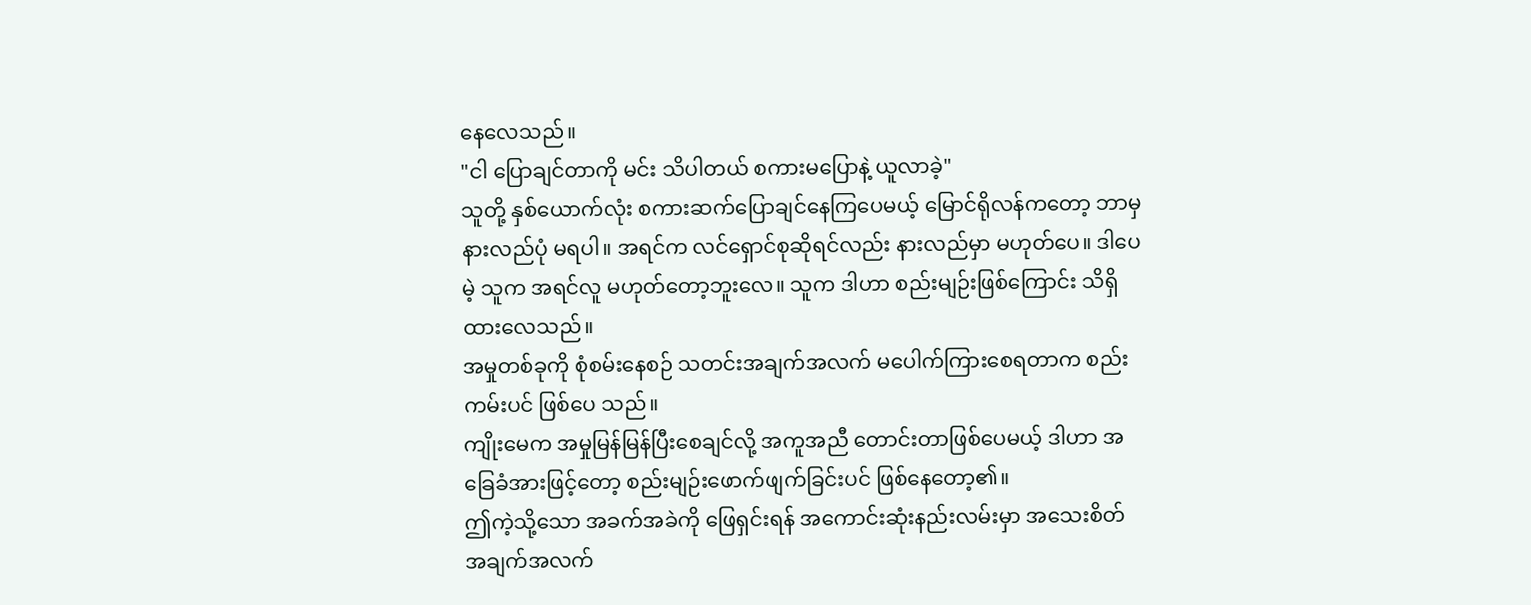နေလေသည်။
"ငါ ပြောချင်တာကို မင်း သိပါတယ် စကားမပြောနဲ့ ယူလာခဲ့"
သူတို့ နှစ်ယောက်လုံး စကားဆက်ပြောချင်နေကြပေမယ့် မြောင်ရိုလန်ကတော့ ဘာမှ နားလည်ပုံ မရပါ။ အရင်က လင်ရှောင်စုဆိုရင်လည်း နားလည်မှာ မဟုတ်ပေ။ ဒါပေမဲ့ သူက အရင်လူ မဟုတ်တော့ဘူးလေ။ သူက ဒါဟာ စည်းမျဉ်းဖြစ်ကြောင်း သိရှိထားလေသည်။
အမှုတစ်ခုကို စုံစမ်းနေစဉ် သတင်းအချက်အလက် မပေါက်ကြားစေရတာက စည်းကမ်းပင် ဖြစ်ပေ သည်။
ကျိုးမေက အမှုမြန်မြန်ပြီးစေချင်လို့ အကူအညီ တောင်းတာဖြစ်ပေမယ့် ဒါဟာ အခြေခံအားဖြင့်တော့ စည်းမျဉ်းဖောက်ဖျက်ခြင်းပင် ဖြစ်နေတော့၏။
ဤကဲ့သို့သော အခက်အခဲကို ဖြေရှင်းရန် အကောင်းဆုံးနည်းလမ်းမှာ အသေးစိတ် အချက်အလက်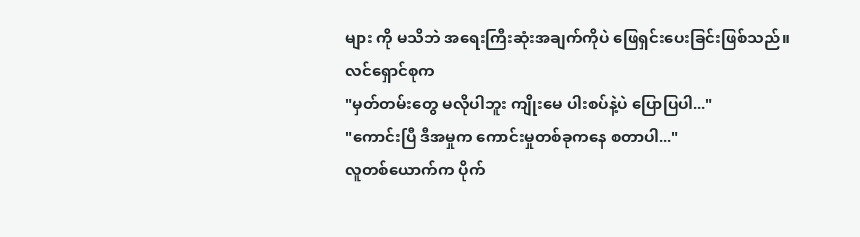များ ကို မသိဘဲ အရေးကြီးဆုံးအချက်ကိုပဲ ဖြေရှင်းပေးခြင်းဖြစ်သည်။
လင်ရှောင်စုက
"မှတ်တမ်းတွေ မလိုပါဘူး ကျိုးမေ ပါးစပ်နဲ့ပဲ ပြောပြပါ..."
"ကောင်းပြီ ဒီအမှုက ကောင်းမှုတစ်ခုကနေ စတာပါ..."
လူတစ်ယောက်က ပိုက်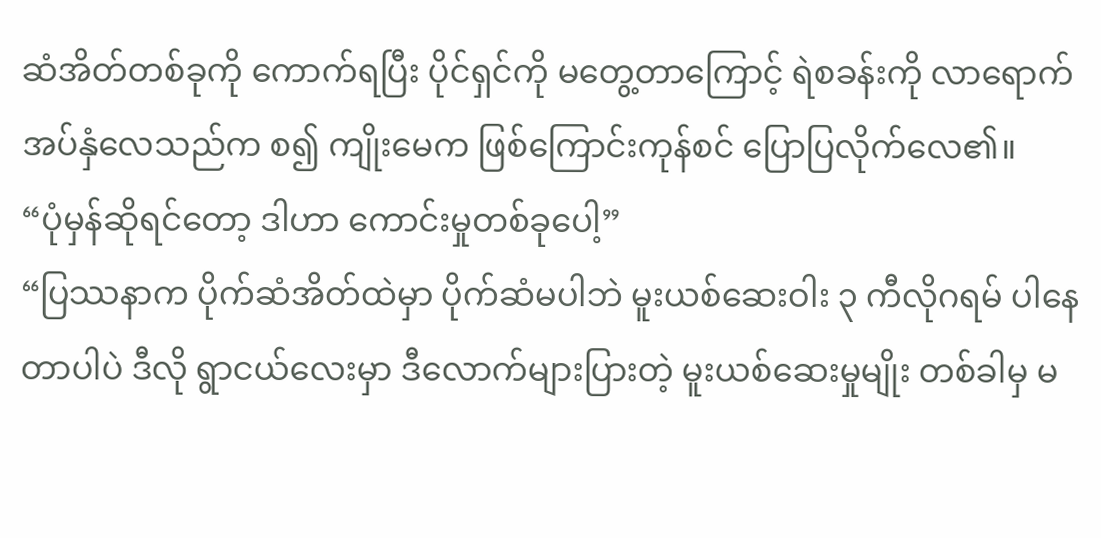ဆံအိတ်တစ်ခုကို ကောက်ရပြီး ပိုင်ရှင်ကို မတွေ့တာကြောင့် ရဲစခန်းကို လာရောက် အပ်နှံလေသည်က စ၍ ကျိုးမေက ဖြစ်ကြောင်းကုန်စင် ပြောပြလိုက်လေ၏။
“ပုံမှန်ဆိုရင်တော့ ဒါဟာ ကောင်းမှုတစ်ခုပေါ့”
“ပြဿနာက ပိုက်ဆံအိတ်ထဲမှာ ပိုက်ဆံမပါဘဲ မူးယစ်ဆေးဝါး ၃ ကီလိုဂရမ် ပါနေတာပါပဲ ဒီလို ရွာငယ်လေးမှာ ဒီလောက်များပြားတဲ့ မူးယစ်ဆေးမှုမျိုး တစ်ခါမှ မ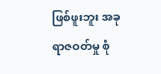ဖြစ်ဖူးဘူး အခု ရာဇဝတ်မှု စုံ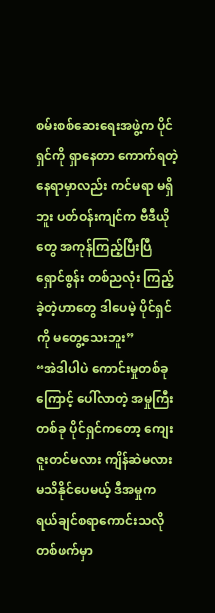စမ်းစစ်ဆေးရေးအဖွဲ့က ပိုင်ရှင်ကို ရှာနေတာ ကောက်ရတဲ့နေရာမှာလည်း ကင်မရာ မရှိဘူး ပတ်ဝန်းကျင်က ဗီဒီယိုတွေ အကုန်ကြည့်ပြီးပြီ ရှောင်စွန်း တစ်ညလုံး ကြည့်ခဲ့တဲ့ဟာတွေ ဒါပေမဲ့ ပိုင်ရှင်ကို မတွေ့သေးဘူး”
“အဲဒါပါပဲ ကောင်းမှုတစ်ခုကြောင့် ပေါ်လာတဲ့ အမှုကြီးတစ်ခု ပိုင်ရှင်ကတော့ ကျေးဇူးတင်မလား ကျိန်ဆဲမလား မသိနိုင်ပေမယ့် ဒီအမှုက ရယ်ချင်စရာကောင်းသလို တစ်ဖက်မှာ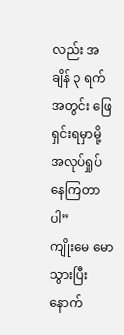လည်း အချိန် ၃ ရက်အတွင်း ဖြေရှင်းရမှာမို့ အလုပ်ရှုပ်နေကြတာပါ”
ကျိုးမေ မောသွားပြီးနောက်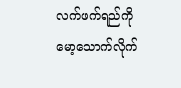လက်ဖက်ရည်ကို မော့သောက်လိုက်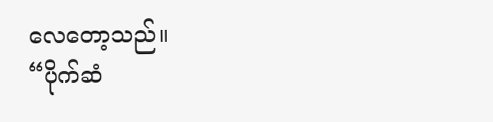လေတော့သည်။
“ပိုက်ဆံ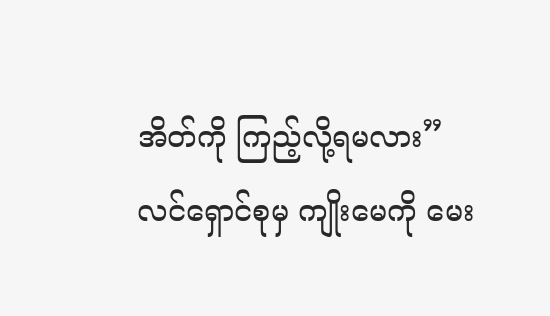အိတ်ကို ကြည့်လို့ရမလား”
လင်ရှောင်စုမှ ကျိုးမေကို မေး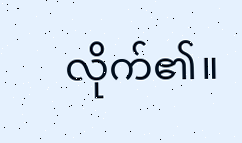လိုက်၏။